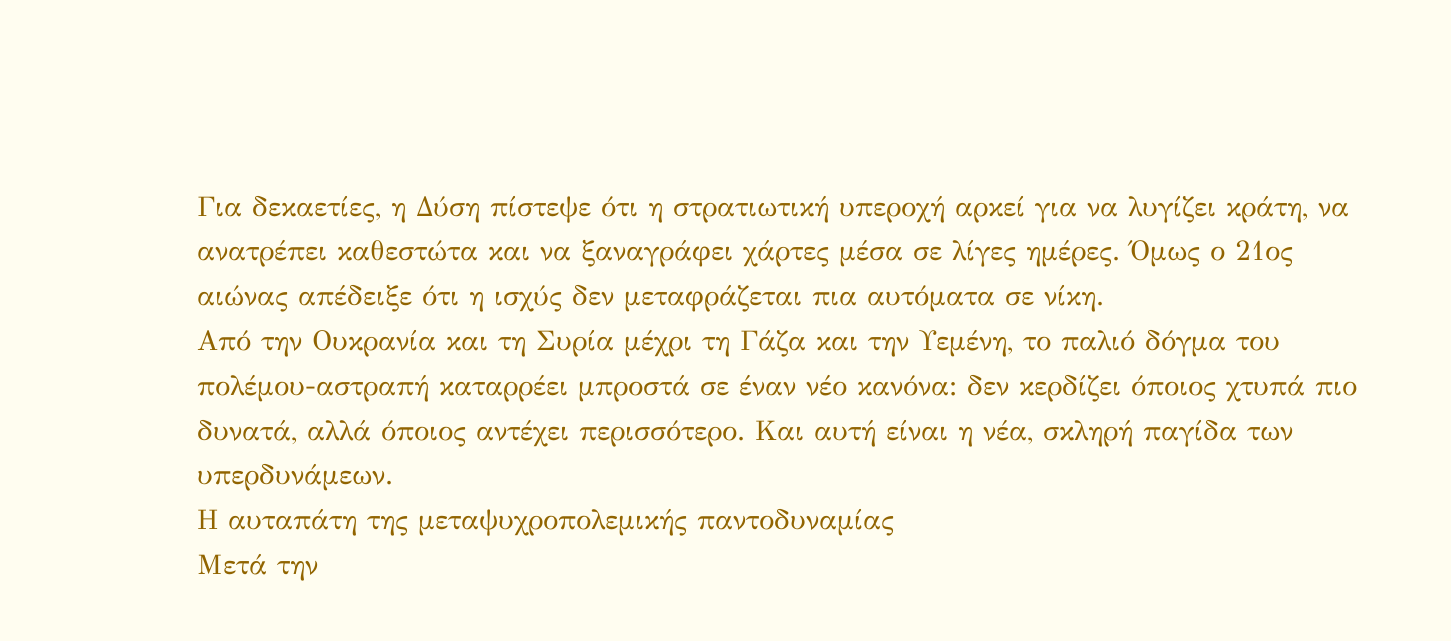Για δεκαετίες, η Δύση πίστεψε ότι η στρατιωτική υπεροχή αρκεί για να λυγίζει κράτη, να ανατρέπει καθεστώτα και να ξαναγράφει χάρτες μέσα σε λίγες ημέρες. Όμως ο 21ος αιώνας απέδειξε ότι η ισχύς δεν μεταφράζεται πια αυτόματα σε νίκη.
Από την Ουκρανία και τη Συρία μέχρι τη Γάζα και την Υεμένη, το παλιό δόγμα του πολέμου-αστραπή καταρρέει μπροστά σε έναν νέο κανόνα: δεν κερδίζει όποιος χτυπά πιο δυνατά, αλλά όποιος αντέχει περισσότερο. Και αυτή είναι η νέα, σκληρή παγίδα των υπερδυνάμεων.
Η αυταπάτη της μεταψυχροπολεμικής παντοδυναμίας
Μετά την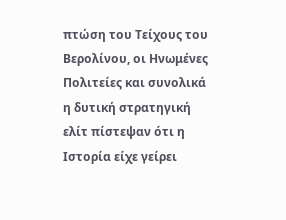πτώση του Τείχους του Βερολίνου, οι Ηνωμένες Πολιτείες και συνολικά η δυτική στρατηγική ελίτ πίστεψαν ότι η Ιστορία είχε γείρει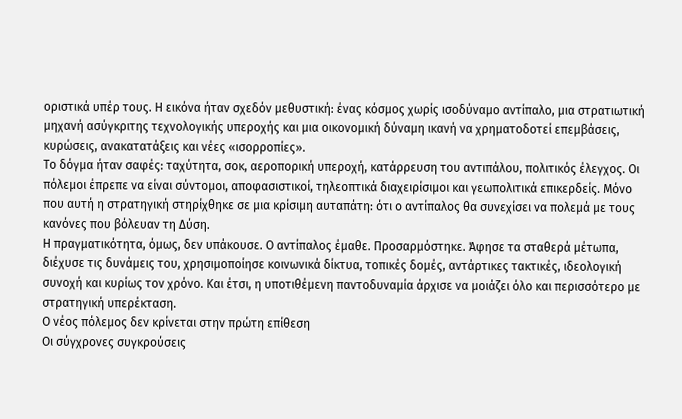οριστικά υπέρ τους. Η εικόνα ήταν σχεδόν μεθυστική: ένας κόσμος χωρίς ισοδύναμο αντίπαλο, μια στρατιωτική μηχανή ασύγκριτης τεχνολογικής υπεροχής και μια οικονομική δύναμη ικανή να χρηματοδοτεί επεμβάσεις, κυρώσεις, ανακατατάξεις και νέες «ισορροπίες».
Το δόγμα ήταν σαφές: ταχύτητα, σοκ, αεροπορική υπεροχή, κατάρρευση του αντιπάλου, πολιτικός έλεγχος. Οι πόλεμοι έπρεπε να είναι σύντομοι, αποφασιστικοί, τηλεοπτικά διαχειρίσιμοι και γεωπολιτικά επικερδείς. Μόνο που αυτή η στρατηγική στηρίχθηκε σε μια κρίσιμη αυταπάτη: ότι ο αντίπαλος θα συνεχίσει να πολεμά με τους κανόνες που βόλευαν τη Δύση.
Η πραγματικότητα, όμως, δεν υπάκουσε. Ο αντίπαλος έμαθε. Προσαρμόστηκε. Άφησε τα σταθερά μέτωπα, διέχυσε τις δυνάμεις του, χρησιμοποίησε κοινωνικά δίκτυα, τοπικές δομές, αντάρτικες τακτικές, ιδεολογική συνοχή και κυρίως τον χρόνο. Και έτσι, η υποτιθέμενη παντοδυναμία άρχισε να μοιάζει όλο και περισσότερο με στρατηγική υπερέκταση.
Ο νέος πόλεμος δεν κρίνεται στην πρώτη επίθεση
Οι σύγχρονες συγκρούσεις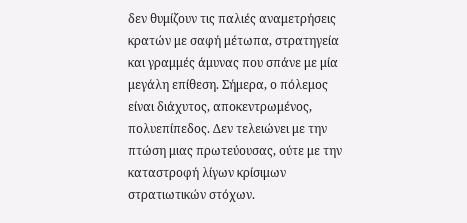δεν θυμίζουν τις παλιές αναμετρήσεις κρατών με σαφή μέτωπα, στρατηγεία και γραμμές άμυνας που σπάνε με μία μεγάλη επίθεση. Σήμερα, ο πόλεμος είναι διάχυτος, αποκεντρωμένος, πολυεπίπεδος. Δεν τελειώνει με την πτώση μιας πρωτεύουσας, ούτε με την καταστροφή λίγων κρίσιμων στρατιωτικών στόχων.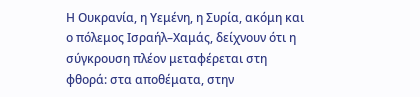Η Ουκρανία, η Υεμένη, η Συρία, ακόμη και ο πόλεμος Ισραήλ–Χαμάς, δείχνουν ότι η σύγκρουση πλέον μεταφέρεται στη φθορά: στα αποθέματα, στην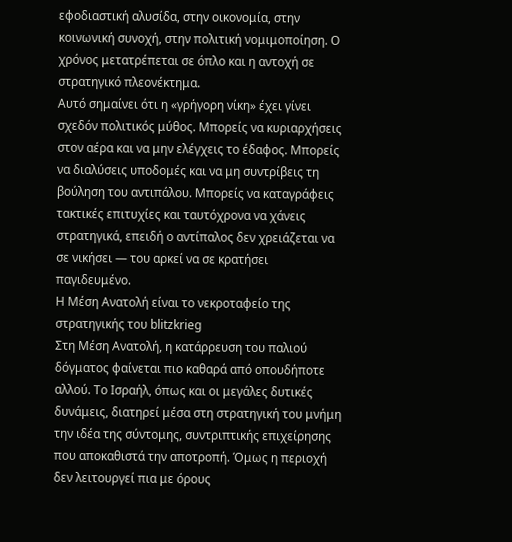εφοδιαστική αλυσίδα, στην οικονομία, στην κοινωνική συνοχή, στην πολιτική νομιμοποίηση. Ο χρόνος μετατρέπεται σε όπλο και η αντοχή σε στρατηγικό πλεονέκτημα.
Αυτό σημαίνει ότι η «γρήγορη νίκη» έχει γίνει σχεδόν πολιτικός μύθος. Μπορείς να κυριαρχήσεις στον αέρα και να μην ελέγχεις το έδαφος. Μπορείς να διαλύσεις υποδομές και να μη συντρίβεις τη βούληση του αντιπάλου. Μπορείς να καταγράφεις τακτικές επιτυχίες και ταυτόχρονα να χάνεις στρατηγικά, επειδή ο αντίπαλος δεν χρειάζεται να σε νικήσει — του αρκεί να σε κρατήσει παγιδευμένο.
Η Μέση Ανατολή είναι το νεκροταφείο της στρατηγικής του blitzkrieg
Στη Μέση Ανατολή, η κατάρρευση του παλιού δόγματος φαίνεται πιο καθαρά από οπουδήποτε αλλού. Το Ισραήλ, όπως και οι μεγάλες δυτικές δυνάμεις, διατηρεί μέσα στη στρατηγική του μνήμη την ιδέα της σύντομης, συντριπτικής επιχείρησης που αποκαθιστά την αποτροπή. Όμως η περιοχή δεν λειτουργεί πια με όρους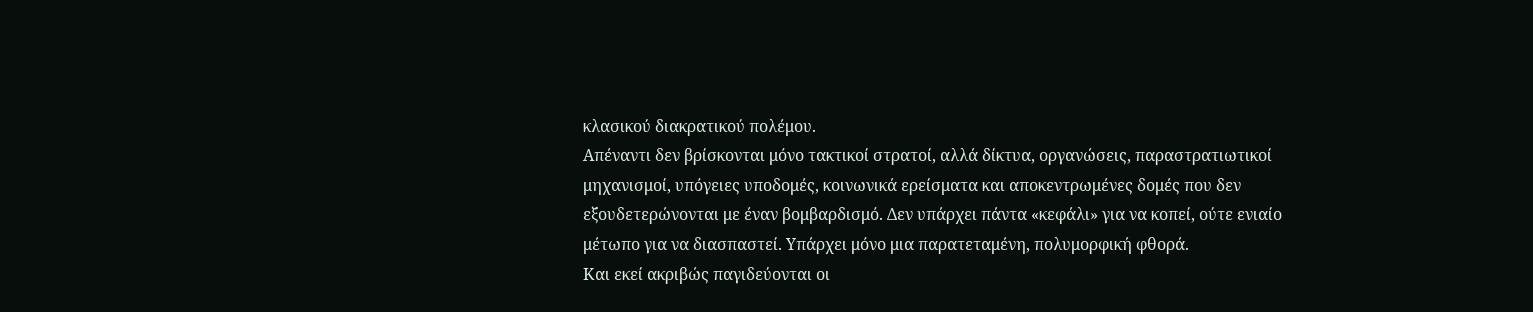κλασικού διακρατικού πολέμου.
Απέναντι δεν βρίσκονται μόνο τακτικοί στρατοί, αλλά δίκτυα, οργανώσεις, παραστρατιωτικοί μηχανισμοί, υπόγειες υποδομές, κοινωνικά ερείσματα και αποκεντρωμένες δομές που δεν εξουδετερώνονται με έναν βομβαρδισμό. Δεν υπάρχει πάντα «κεφάλι» για να κοπεί, ούτε ενιαίο μέτωπο για να διασπαστεί. Υπάρχει μόνο μια παρατεταμένη, πολυμορφική φθορά.
Και εκεί ακριβώς παγιδεύονται οι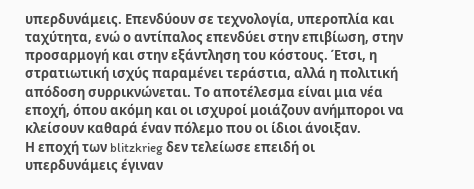υπερδυνάμεις. Επενδύουν σε τεχνολογία, υπεροπλία και ταχύτητα, ενώ ο αντίπαλος επενδύει στην επιβίωση, στην προσαρμογή και στην εξάντληση του κόστους. Έτσι, η στρατιωτική ισχύς παραμένει τεράστια, αλλά η πολιτική απόδοση συρρικνώνεται. Το αποτέλεσμα είναι μια νέα εποχή, όπου ακόμη και οι ισχυροί μοιάζουν ανήμποροι να κλείσουν καθαρά έναν πόλεμο που οι ίδιοι άνοιξαν.
Η εποχή των blitzkrieg δεν τελείωσε επειδή οι υπερδυνάμεις έγιναν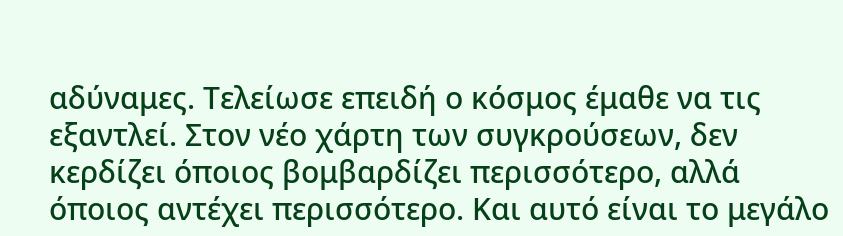αδύναμες. Τελείωσε επειδή ο κόσμος έμαθε να τις εξαντλεί. Στον νέο χάρτη των συγκρούσεων, δεν κερδίζει όποιος βομβαρδίζει περισσότερο, αλλά όποιος αντέχει περισσότερο. Και αυτό είναι το μεγάλο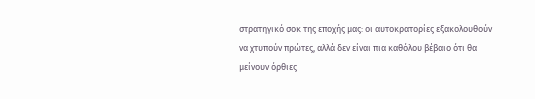στρατηγικό σοκ της εποχής μας: οι αυτοκρατορίες εξακολουθούν να χτυπούν πρώτες, αλλά δεν είναι πια καθόλου βέβαιο ότι θα μείνουν όρθιες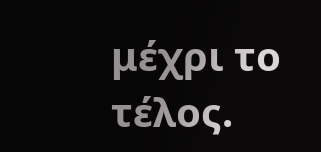μέχρι το τέλος.